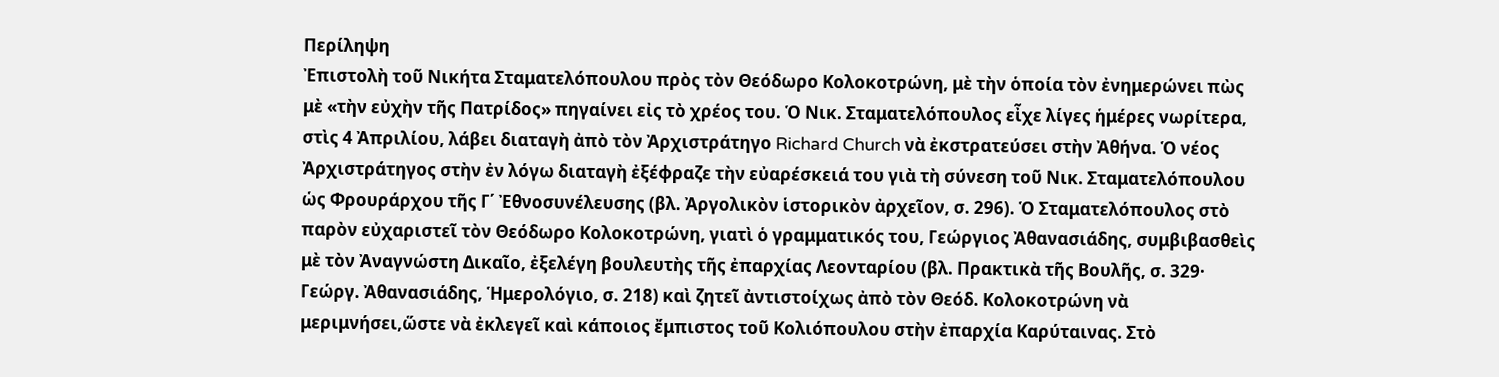Περίληψη
Ἐπιστολὴ τοῦ Νικήτα Σταματελόπουλου πρὸς τὸν Θεόδωρο Κολοκοτρώνη, μὲ τὴν ὁποία τὸν ἐνημερώνει πὼς μὲ «τὴν εὐχὴν τῆς Πατρίδος» πηγαίνει εἰς τὸ χρέος του. Ὁ Νικ. Σταματελόπουλος εἶχε λίγες ἡμέρες νωρίτερα, στὶς 4 Ἀπριλίου, λάβει διαταγὴ ἀπὸ τὸν Ἀρχιστράτηγο Richard Church νὰ ἐκστρατεύσει στὴν Ἀθήνα. Ὁ νέος Ἀρχιστράτηγος στὴν ἐν λόγω διαταγὴ ἐξέφραζε τὴν εὐαρέσκειά του γιὰ τὴ σύνεση τοῦ Νικ. Σταματελόπουλου ὡς Φρουράρχου τῆς Γ΄ Ἐθνοσυνέλευσης (βλ. Ἀργολικὸν ἱστορικὸν ἀρχεῖον, σ. 296). Ὁ Σταματελόπουλος στὸ παρὸν εὐχαριστεῖ τὸν Θεόδωρο Κολοκοτρώνη, γιατὶ ὁ γραμματικός του, Γεώργιος Ἀθανασιάδης, συμβιβασθεὶς μὲ τὸν Ἀναγνώστη Δικαῖο, ἐξελέγη βουλευτὴς τῆς ἐπαρχίας Λεονταρίου (βλ. Πρακτικὰ τῆς Βουλῆς, σ. 329· Γεώργ. Ἀθανασιάδης, Ἡμερολόγιο, σ. 218) καὶ ζητεῖ ἀντιστοίχως ἀπὸ τὸν Θεόδ. Κολοκοτρώνη νὰ μεριμνήσει,ὥστε νὰ ἐκλεγεῖ καὶ κάποιος ἔμπιστος τοῦ Κολιόπουλου στὴν ἐπαρχία Καρύταινας. Στὸ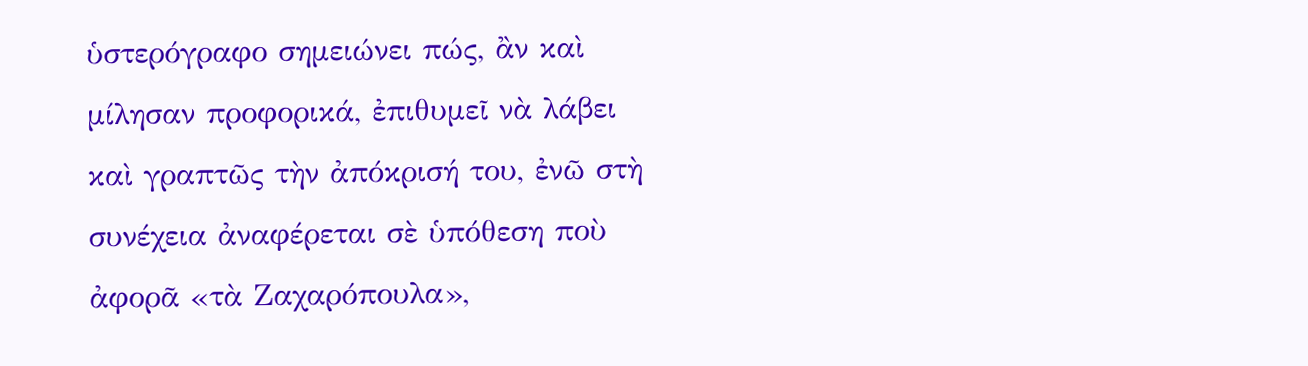ὑστερόγραφο σημειώνει πώς, ἂν καὶ μίλησαν προφορικά, ἐπιθυμεῖ νὰ λάβει καὶ γραπτῶς τὴν ἀπόκρισή του, ἐνῶ στὴ συνέχεια ἀναφέρεται σὲ ὑπόθεση ποὺ ἀφορᾶ «τὰ Ζαχαρόπουλα»,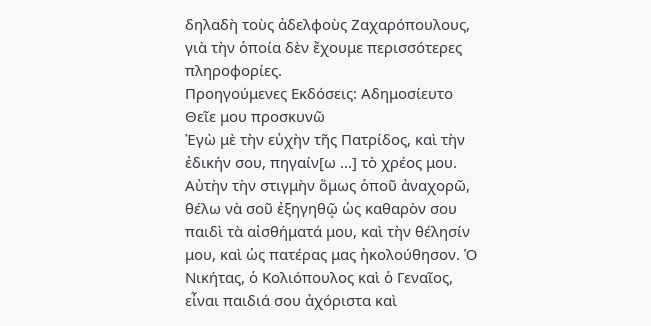δηλαδὴ τοὺς ἀδελφοὺς Ζαχαρόπουλους, γιὰ τὴν ὁποία δὲν ἔχουμε περισσότερες πληροφορίες.
Προηγούμενες Εκδόσεις: Αδημοσίευτο
Θεῖε μου προσκυνῶ
Ἐγὼ μὲ τὴν εὐχὴν τῆς Πατρίδος, καὶ τὴν ἐδικήν σου, πηγαίν[ω ...] τὸ χρέος μου. Αὐτὴν τὴν στιγμὴν ὅμως ὁποῦ ἀναχορῶ, θέλω νὰ σοῦ ἐξηγηθῷ ὡς καθαρὸν σου παιδὶ τὰ αἰσθήματά μου, καὶ τὴν θέλησίν μου, καὶ ὡς πατέρας μας ἠκολούθησον. Ὁ Νικήτας, ὁ Κολιόπουλος καὶ ὁ Γεναῖος, εἶναι παιδιά σου ἀχόριστα καὶ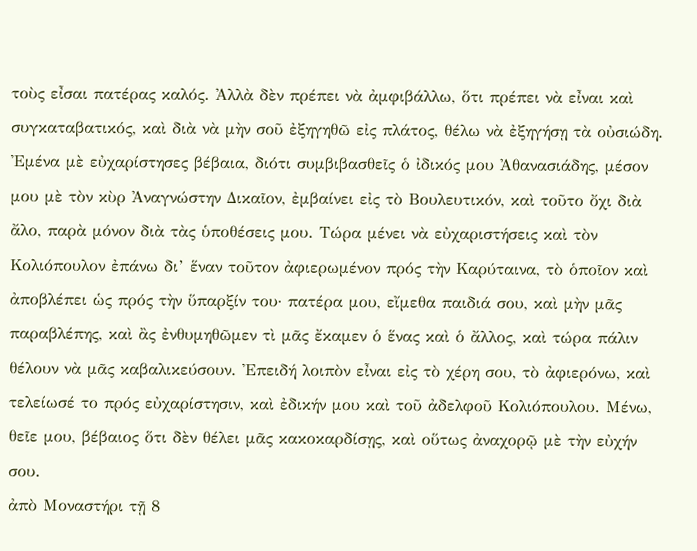τοὺς εἶσαι πατέρας καλός. Ἀλλὰ δὲν πρέπει νὰ ἀμφιβάλλω, ὅτι πρέπει νὰ εἶναι καὶ συγκαταβατικός, καὶ διὰ νὰ μὴν σοῦ ἐξηγηθῶ εἰς πλάτος, θέλω νὰ ἐξηγήσῃ τὰ οὐσιώδη. Ἐμένα μὲ εὐχαρίστησες βέβαια, διότι συμβιβασθεῖς ὁ ἰδικός μου Ἀθανασιάδης, μέσον μου μὲ τὸν κὺρ Ἀναγνώστην Δικαῖον, ἐμβαίνει εἰς τὸ Βουλευτικόν, καὶ τοῦτο ὄχι διὰ ἄλο, παρὰ μόνον διὰ τὰς ὑποθέσεις μου. Τώρα μένει νὰ εὐχαριστήσεις καὶ τὸν Κολιόπουλον ἐπάνω δι’ ἕναν τοῦτον ἀφιερωμένον πρός τὴν Καρύταινα, τὸ ὁποῖον καὶ ἀποβλέπει ὡς πρός τὴν ὕπαρξίν του· πατέρα μου, εἴμεθα παιδιά σου, καὶ μὴν μᾶς παραβλέπης, καὶ ἂς ἐνθυμηθῶμεν τὶ μᾶς ἔκαμεν ὁ ἕνας καὶ ὁ ἄλλος, καὶ τώρα πάλιν θέλουν νὰ μᾶς καβαλικεύσουν. Ἐπειδή λοιπὸν εἶναι εἰς τὸ χέρη σου, τὸ ἀφιερόνω, καὶ τελείωσέ το πρός εὐχαρίστησιν, καὶ ἐδικήν μου καὶ τοῦ ἀδελφοῦ Κολιόπουλου. Μένω, θεῖε μου, βέβαιος ὅτι δὲν θέλει μᾶς κακοκαρδίσῃς, καὶ οὕτως ἀναχορῷ μὲ τὴν εὐχήν σου.
ἀπὸ Μοναστήρι τῇ 8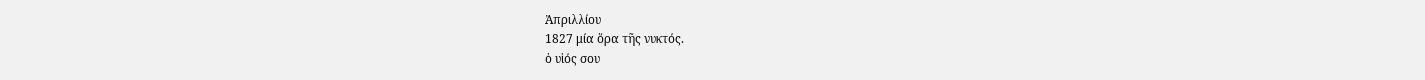Ἀπριλλίου
1827 μία ὅρα τῆς νυκτός.
ὁ υἱός σου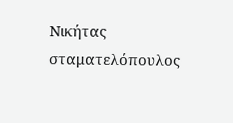Νικήτας σταματελόπουλος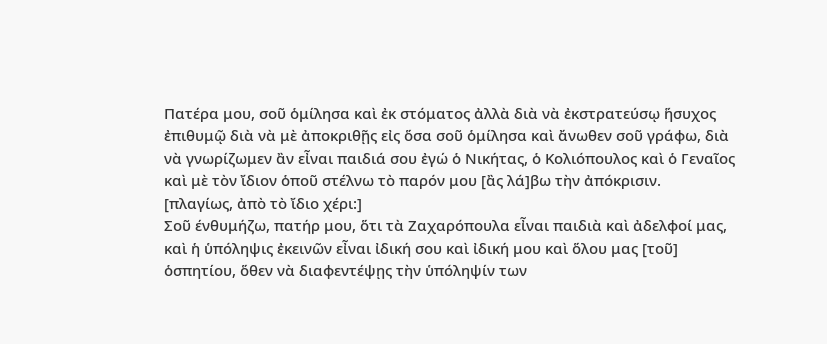Πατέρα μου, σοῦ ὁμίλησα καὶ ἐκ στόματος ἀλλὰ διὰ νὰ ἐκστρατεύσῳ ἥσυχος ἐπιθυμῷ διὰ νὰ μὲ ἀποκριθῇς εἰς ὅσα σοῦ ὁμίλησα καὶ ἄνωθεν σοῦ γράφω, διὰ νὰ γνωρίζωμεν ἂν εἶναι παιδιά σου ἐγώ ὁ Νικήτας, ὁ Κολιόπουλος καὶ ὁ Γεναῖος καὶ μὲ τὸν ἴδιον ὁποῦ στέλνω τὸ παρόν μου [ἂς λά]βω τὴν ἀπόκρισιν.
[πλαγίως, ἀπὸ τὸ ἴδιο χέρι:]
Σοῦ ένθυμήζω, πατήρ μου, ὅτι τὰ Ζαχαρόπουλα εἶναι παιδιὰ καὶ ἀδελφοί μας, καὶ ἡ ὑπόληψις ἐκεινῶν εἶναι ἰδική σου καὶ ἰδική μου καὶ ὅλου μας [τοῦ] ὁσπητίου, ὅθεν νὰ διαφεντέψῃς τὴν ὑπόληψίν των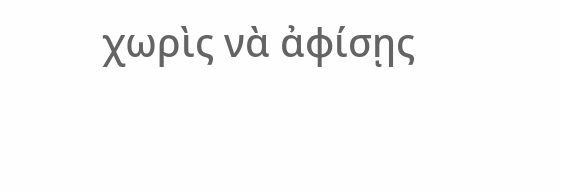χωρὶς νὰ ἀφίσῃς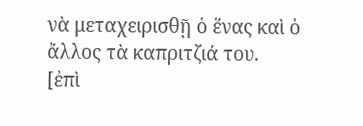νὰ μεταχειρισθῇ ὁ ἕνας καὶ ὁ ἄλλος τὰ καπριτζιά του.
[ἐπὶ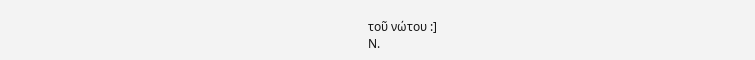τοῦ νώτου :]
Ν.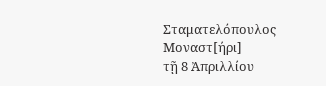Σταματελόπουλος Μοναστ[ήρι]
τῇ 8 Ἀπριλλίου